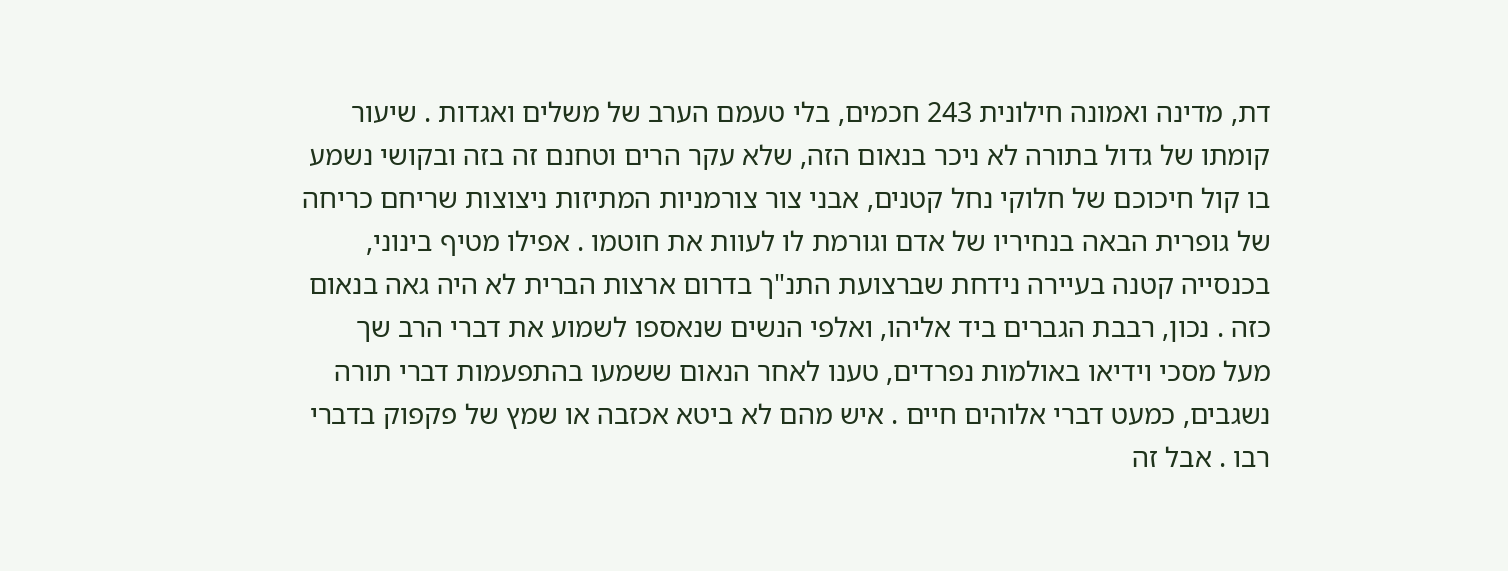דת, מדינה ואמונה חילונית 243 חכמים, בלי טעמם הערב של משלים ואגדות . שיעור קומתו של גדול בתורה לא ניכר בנאום הזה, שלא עקר הרים וטחנם זה בזה ובקושי נשמע בו קול חיכוכם של חלוקי נחל קטנים, אבני צור צורמניות המתיזות ניצוצות שריחם כריחה של גופרית הבאה בנחיריו של אדם וגורמת לו לעוות את חוטמו . אפילו מטיף בינוני, בכנסייה קטנה בעיירה נידחת שברצועת התנ"ך בדרום ארצות הברית לא היה גאה בנאום כזה . נכון, רבבת הגברים ביד אליהו, ואלפי הנשים שנאספו לשמוע את דברי הרב שך מעל מסכי וידיאו באולמות נפרדים, טענו לאחר הנאום ששמעו בהתפעמות דברי תורה נשגבים, כמעט דברי אלוהים חיים . איש מהם לא ביטא אכזבה או שמץ של פקפוק בדברי רבו . אבל זה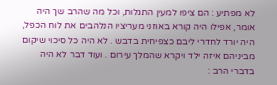לא מפתיע : הם ציפו למעין התגלות, וכל מה שהרב שך היה אומר, אפילו היה קורא באוזני מעריציו הנלהבים את לוח הכפל, היה יורד לחדרי ליבם כצפיחית בדבש . לא היה כל סיכוי שיקום מביניהם איזה ילד ויקרא שהמלך עירום . ועוד דבר לא היה בדברי הרב :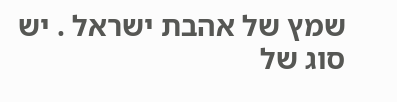שמץ של אהבת ישראל . יש סוג של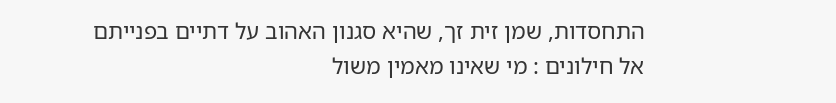התחסדות, שמן זית זך, שהיא סגנון האהוב על דתיים בפנייתם אל חילונים : מי שאינו מאמין משול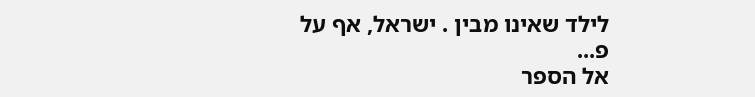לילד שאינו מבין . ישראל, אף על פ...
אל הספר